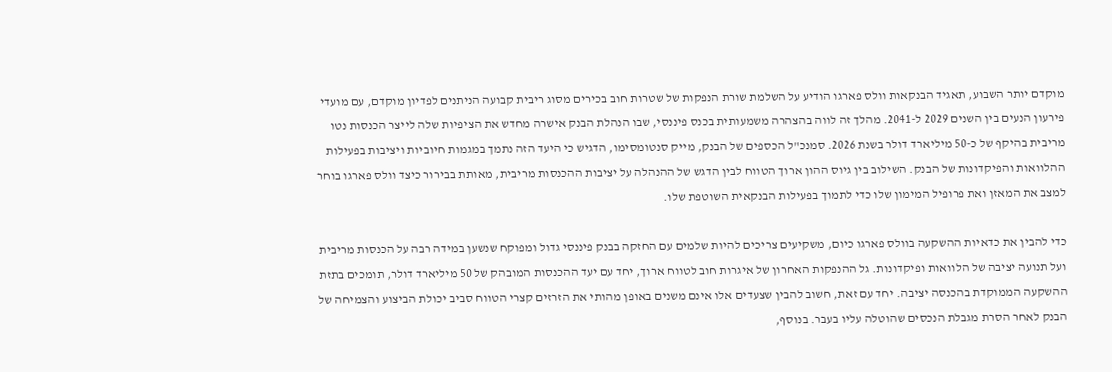מוקדם יותר השבוע, תאגיד הבנקאות וולס פארגו הודיע על השלמת שורת הנפקות של שטרות חוב בכירים מסוג ריבית קבועה הניתנים לפדיון מוקדם, עם מועדי פירעון הנעים בין השנים 2029 ל-2041. מהלך זה לווה בהצהרה משמעותית בכנס פיננסי, שבו הנהלת הבנק אישרה מחדש את הציפיות שלה לייצר הכנסות נטו מריבית בהיקף של כ-50 מיליארד דולר בשנת 2026. סמנכ"ל הכספים של הבנק, מייק סנטומסימו, הדגיש כי היעד הזה נתמך במגמות חיוביות ויציבות בפעילות ההלוואות והפיקדונות של הבנק. השילוב בין גיוס ההון ארוך הטווח לבין הדגש של ההנהלה על יציבות ההכנסות מריבית, מאותת בבירור כיצד וולס פארגו בוחר למצב את המאזן ואת פרופיל המימון שלו כדי לתמוך בפעילות הבנקאית השוטפת שלו.

כדי להבין את כדאיות ההשקעה בוולס פארגו כיום, משקיעים צריכים להיות שלמים עם החזקה בבנק פיננסי גדול ומפוקח שנשען במידה רבה על הכנסות מריבית ועל תנועה יציבה של הלוואות ופיקדונות. גל ההנפקות האחרון של איגרות חוב לטווח ארוך, יחד עם יעד ההכנסות המובהק של 50 מיליארד דולר, תומכים בתזת ההשקעה הממוקדת בהכנסה יציבה. יחד עם זאת, חשוב להבין שצעדים אלו אינם משנים באופן מהותי את הזרזים קצרי הטווח סביב יכולת הביצוע והצמיחה של הבנק לאחר הסרת מגבלת הנכסים שהוטלה עליו בעבר. בנוסף,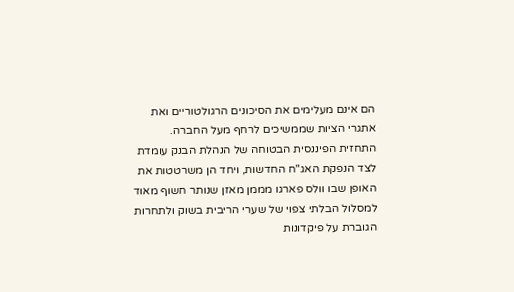הם אינם מעלימים את הסיכונים הרגולטוריים ואת אתגרי הציות שממשיכים לרחף מעל החברה.
התחזית הפיננסית הבטוחה של הנהלת הבנק עומדת לצד הנפקת האג"ח החדשות, ויחד הן משרטטות את האופן שבו וולס פארגו מממן מאזן שנותר חשוף מאוד למסלול הבלתי צפוי של שערי הריבית בשוק ולתחרות הגוברת על פיקדונות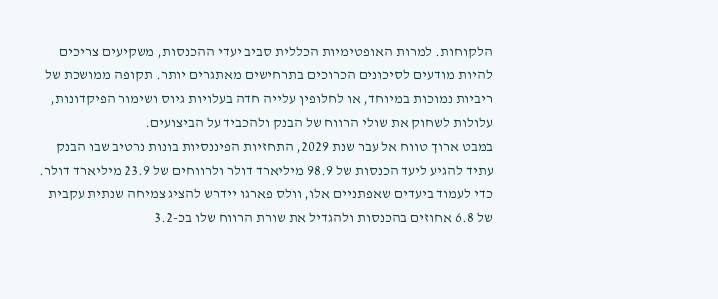הלקוחות. למרות האופטימיות הכללית סביב יעדי ההכנסות, משקיעים צריכים להיות מודעים לסיכונים הכרוכים בתרחישים מאתגרים יותר. תקופה ממושכת של ריביות נמוכות במיוחד, או לחלופין עלייה חדה בעלויות גיוס ושימור הפיקדונות, עלולות לשחוק את שולי הרווח של הבנק ולהכביד על הביצועים.
במבט ארוך טווח אל עבר שנת 2029, התחזיות הפיננסיות בונות נרטיב שבו הבנק עתיד להגיע ליעד הכנסות של 98.9 מיליארד דולר ולרווחים של 23.9 מיליארד דולר. כדי לעמוד ביעדים שאפתניים אלו, וולס פארגו יידרש להציג צמיחה שנתית עקבית של 6.8 אחוזים בהכנסות ולהגדיל את שורת הרווח שלו בכ-3.2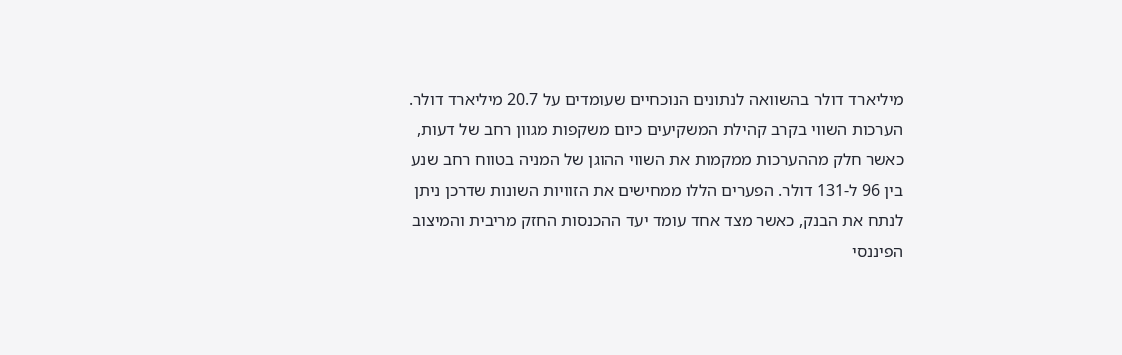מיליארד דולר בהשוואה לנתונים הנוכחיים שעומדים על 20.7 מיליארד דולר. הערכות השווי בקרב קהילת המשקיעים כיום משקפות מגוון רחב של דעות, כאשר חלק מההערכות ממקמות את השווי ההוגן של המניה בטווח רחב שנע בין 96 ל-131 דולר. הפערים הללו ממחישים את הזוויות השונות שדרכן ניתן לנתח את הבנק, כאשר מצד אחד עומד יעד ההכנסות החזק מריבית והמיצוב הפיננסי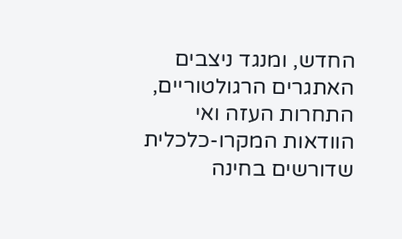החדש, ומנגד ניצבים האתגרים הרגולטוריים, התחרות העזה ואי הוודאות המקרו-כלכלית שדורשים בחינה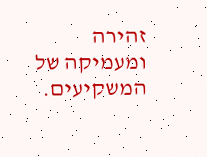זהירה ומעמיקה של המשקיעים.